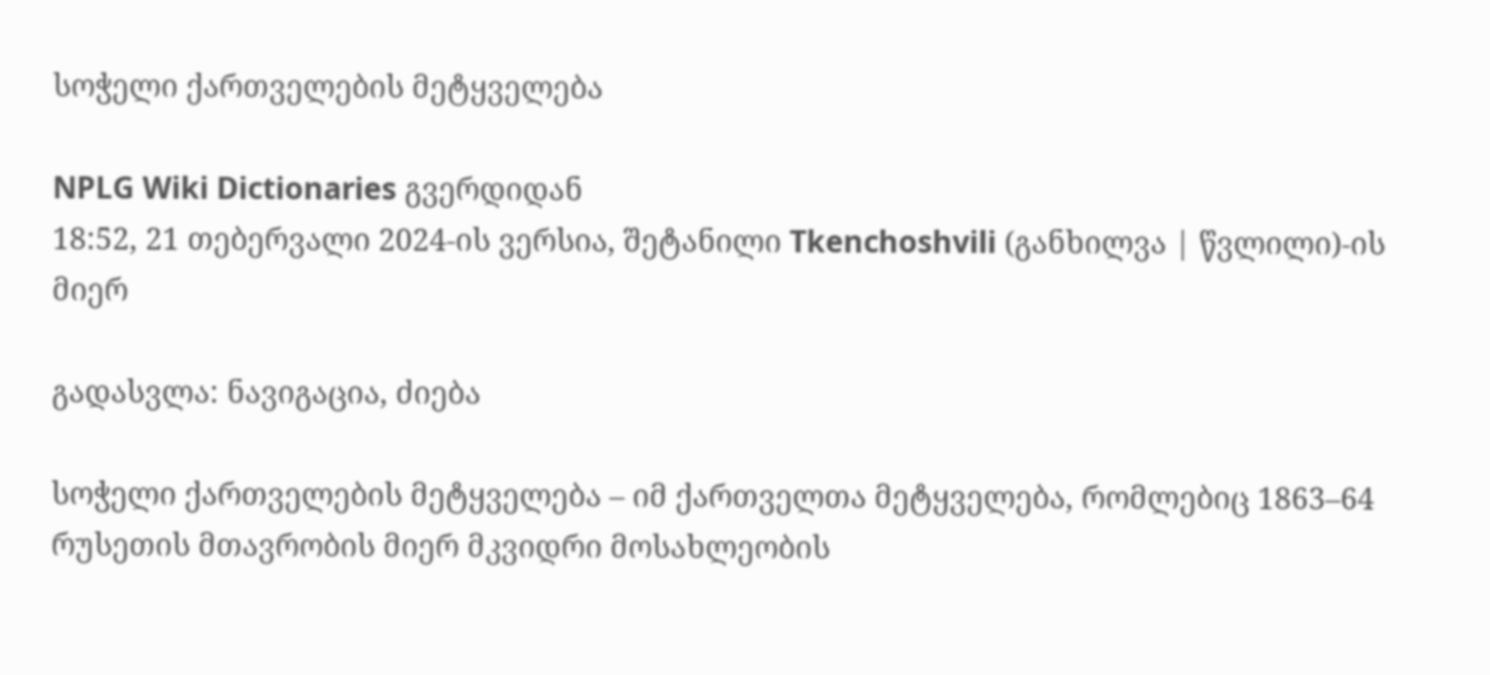სოჭელი ქართველების მეტყველება

NPLG Wiki Dictionaries გვერდიდან
18:52, 21 თებერვალი 2024-ის ვერსია, შეტანილი Tkenchoshvili (განხილვა | წვლილი)-ის მიერ

გადასვლა: ნავიგაცია, ძიება

სოჭელი ქართველების მეტყველება – იმ ქართველთა მეტყველება, რომლებიც 1863–64 რუსეთის მთავრობის მიერ მკვიდრი მოსახლეობის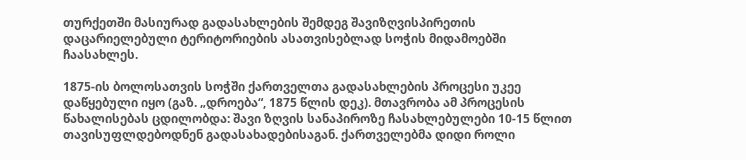თურქეთში მასიურად გადასახლების შემდეგ შავიზღვისპირეთის დაცარიელებული ტერიტორიების ასათვისებლად სოჭის მიდამოებში ჩაასახლეს.

1875-ის ბოლოსათვის სოჭში ქართველთა გადასახლების პროცესი უკეე დაწყებული იყო (გაზ. „დროება“, 1875 წლის დეკ). მთავრობა ამ პროცესის წახალისებას ცდილობდა: შავი ზღვის სანაპიროზე ჩასახლებულები 10-15 წლით თავისუფლდებოდნენ გადასახადებისაგან. ქართველებმა დიდი როლი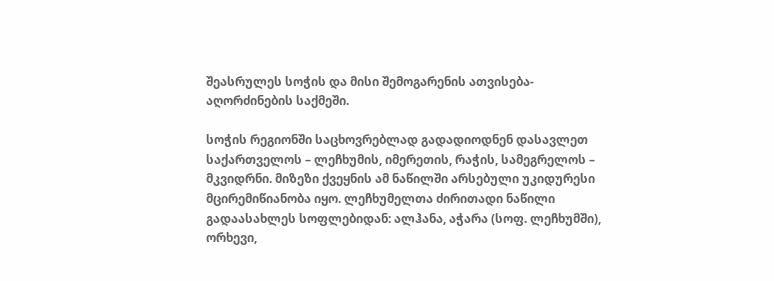შეასრულეს სოჭის და მისი შემოგარენის ათვისება-აღორძინების საქმეში.

სოჭის რეგიონში საცხოვრებლად გადადიოდნენ დასავლეთ საქართველოს – ლეჩხუმის, იმერეთის, რაჭის, სამეგრელოს – მკვიდრნი. მიზეზი ქვეყნის ამ ნაწილში არსებული უკიდურესი მცირემიწიანობა იყო. ლეჩხუმელთა ძირითადი ნაწილი გადაასახლეს სოფლებიდან: ალჰანა, აჭარა (სოფ. ლეჩხუმში), ორხევი,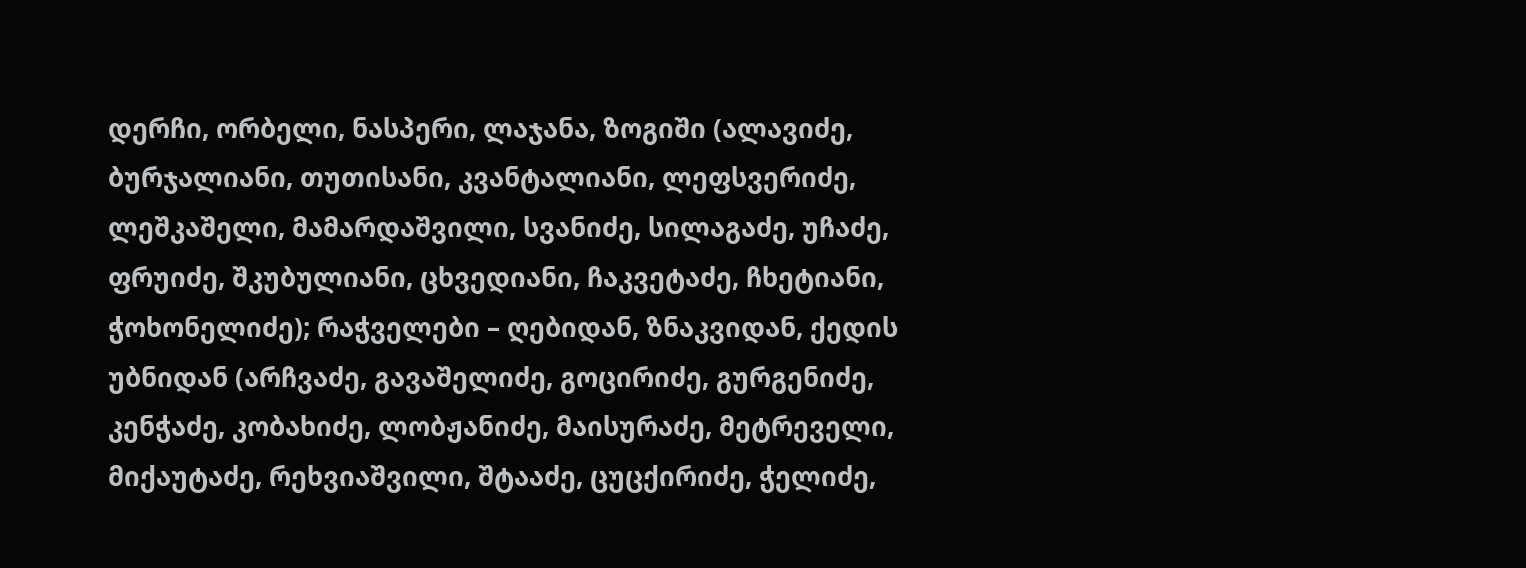დერჩი, ორბელი, ნასპერი, ლაჯანა, ზოგიში (ალავიძე, ბურჯალიანი, თუთისანი, კვანტალიანი, ლეფსვერიძე, ლეშკაშელი, მამარდაშვილი, სვანიძე, სილაგაძე, უჩაძე, ფრუიძე, შკუბულიანი, ცხვედიანი, ჩაკვეტაძე, ჩხეტიანი, ჭოხონელიძე); რაჭველები – ღებიდან, ზნაკვიდან, ქედის უბნიდან (არჩვაძე, გავაშელიძე, გოცირიძე, გურგენიძე, კენჭაძე, კობახიძე, ლობჟანიძე, მაისურაძე, მეტრეველი, მიქაუტაძე, რეხვიაშვილი, შტააძე, ცუცქირიძე, ჭელიძე,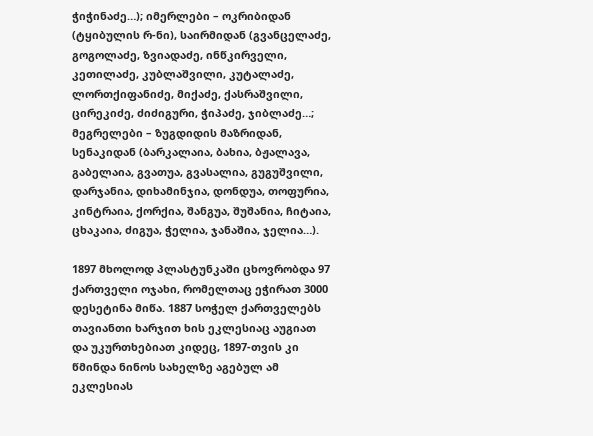ჭიჭინაძე…); იმერლები – ოკრიბიდან (ტყიბულის რ-ნი), საირმიდან (გვანცელაძე, გოგოლაძე, ზვიადაძე, ინწკირველი, კეთილაძე, კუბლაშვილი, კუტალაძე, ლორთქიფანიძე, მიქაძე, ქასრაშვილი, ცირეკიძე, ძიძიგური, ჭიპაძე, ჯიბლაძე…; მეგრელები – ზუგდიდის მაზრიდან, სენაკიდან (ბარკალაია, ბახია, ბჟალავა, გაბელაია, გვათუა, გვასალია, გუგუშვილი, დარჯანია, დიხამინჯია, დონდუა, თოფურია, კინტრაია, ქორქია, შანგუა, შუშანია, ჩიტაია, ცხაკაია, ძიგუა, ჭელია, ჯანაშია, ჯელია…).

1897 მხოლოდ პლასტუნკაში ცხოვრობდა 97 ქართველი ოჯახი, რომელთაც ეჭირათ 3000 დესეტინა მიწა. 1887 სოჭელ ქართველებს თავიანთი ხარჯით ხის ეკლესიაც აუგიათ და უკურთხებიათ კიდეც, 1897-თვის კი წმინდა ნინოს სახელზე აგებულ ამ ეკლესიას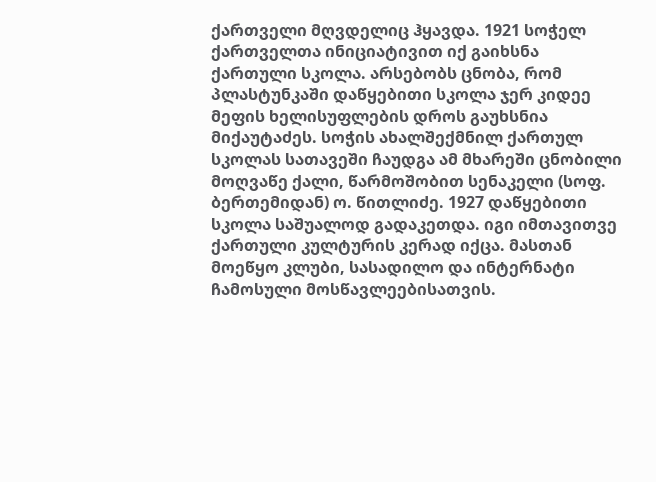ქართველი მღვდელიც ჰყავდა. 1921 სოჭელ ქართველთა ინიციატივით იქ გაიხსნა ქართული სკოლა. არსებობს ცნობა, რომ პლასტუნკაში დაწყებითი სკოლა ჯერ კიდეე მეფის ხელისუფლების დროს გაუხსნია მიქაუტაძეს. სოჭის ახალშექმნილ ქართულ სკოლას სათავეში ჩაუდგა ამ მხარეში ცნობილი მოღვაწე ქალი, წარმოშობით სენაკელი (სოფ. ბერთემიდან) ო. წითლიძე. 1927 დაწყებითი სკოლა საშუალოდ გადაკეთდა. იგი იმთავითვე ქართული კულტურის კერად იქცა. მასთან მოეწყო კლუბი, სასადილო და ინტერნატი ჩამოსული მოსწავლეებისათვის.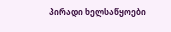პირადი ხელსაწყოები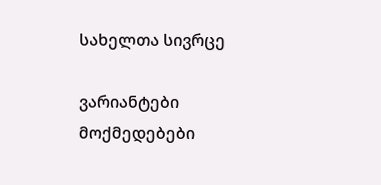სახელთა სივრცე

ვარიანტები
მოქმედებები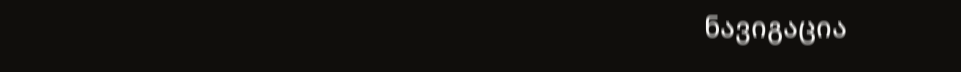ნავიგაცია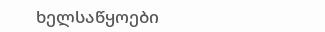ხელსაწყოები